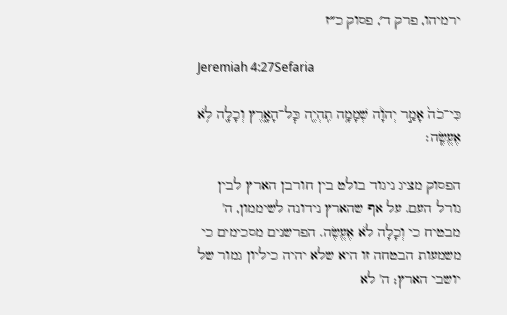ירמיהו, פרק ד׳, פסוק כ״ז

Jeremiah 4:27Sefaria

כִּי־כֹה֙ אָמַ֣ר יְהֹוָ֔ה שְׁמָמָ֥ה תִֽהְיֶ֖ה כׇּל־הָאָ֑רֶץ וְכָלָ֖ה לֹ֥א אֶעֱשֶֽׂה׃

הפסוק מציג ניגוד בולט בין חורבן הארץ לבין גורל העם. על אף שהארץ נידונה לשיממון, ה' מבטיח כי וְכָלָה לֹא אֶעֱשֶׂה. הפרשנים מסכימים כי משמעות הבטחה זו היא שלא יהיה כיליון גמור של יושבי הארץ; ה' לא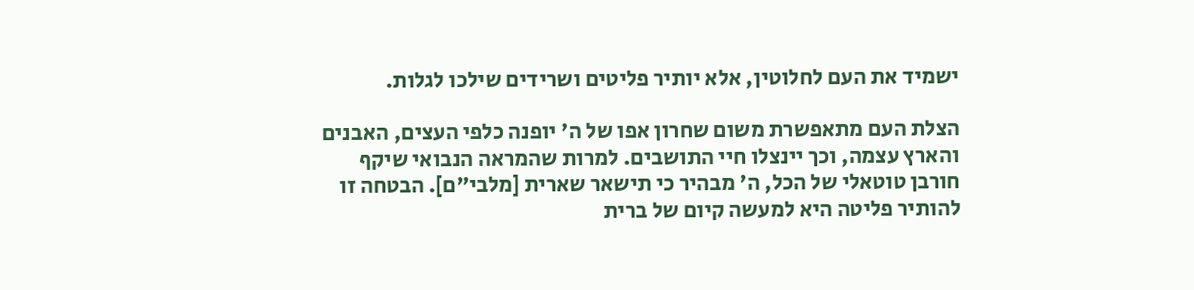ישמיד את העם לחלוטין, אלא יותיר פליטים ושרידים שילכו לגלות.

הצלת העם מתאפשרת משום שחרון אפו של ה' יופנה כלפי העצים, האבנים והארץ עצמה, וכך יינצלו חיי התושבים. למרות שהמראה הנבואי שיקף חורבן טוטאלי של הכל, ה' מבהיר כי תישאר שארית [מלבי"ם]. הבטחה זו להותיר פליטה היא למעשה קיום של ברית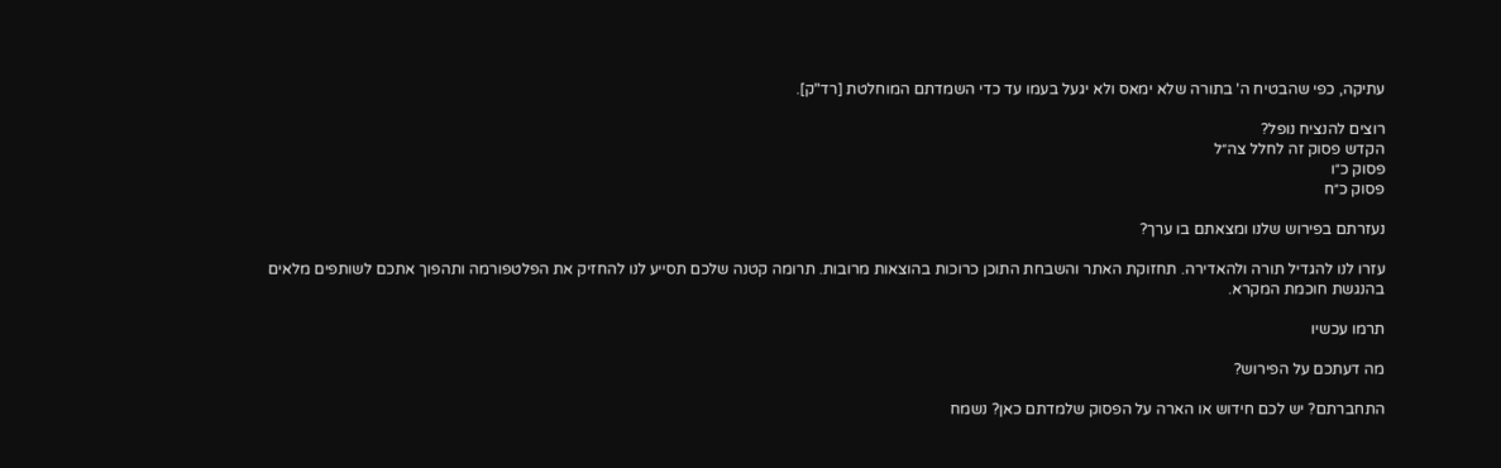עתיקה, כפי שהבטיח ה' בתורה שלא ימאס ולא יגעל בעמו עד כדי השמדתם המוחלטת [רד"ק].

רוצים להנציח נופל?
הקדש פסוק זה לחלל צה״ל
פסוק כ״ו
פסוק כ״ח

נעזרתם בפירוש שלנו ומצאתם בו ערך?

עזרו לנו להגדיל תורה ולהאדירה. תחזוקת האתר והשבחת התוכן כרוכות בהוצאות מרובות. תרומה קטנה שלכם תסייע לנו להחזיק את הפלטפורמה ותהפוך אתכם לשותפים מלאים בהנגשת חוכמת המקרא.

תרמו עכשיו

מה דעתכם על הפירוש?

התחברתם? יש לכם חידוש או הארה על הפסוק שלמדתם כאן? נשמח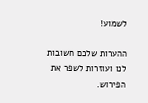לשמוע!

ההערות שלכם חשובות לנו ועוזרות לשפר את הפירוש.